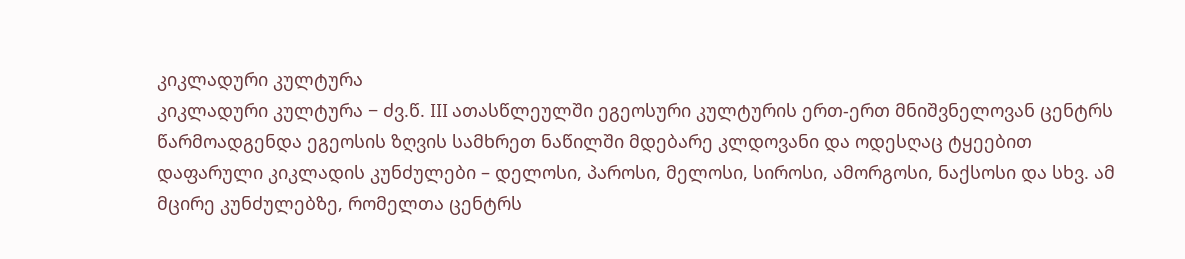კიკლადური კულტურა
კიკლადური კულტურა − ძვ.წ. III ათასწლეულში ეგეოსური კულტურის ერთ-ერთ მნიშვნელოვან ცენტრს წარმოადგენდა ეგეოსის ზღვის სამხრეთ ნაწილში მდებარე კლდოვანი და ოდესღაც ტყეებით დაფარული კიკლადის კუნძულები – დელოსი, პაროსი, მელოსი, სიროსი, ამორგოსი, ნაქსოსი და სხვ. ამ მცირე კუნძულებზე, რომელთა ცენტრს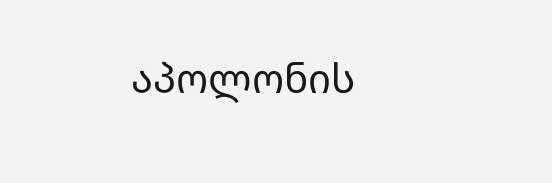აპოლონის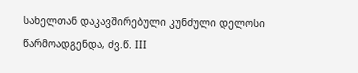სახელთან დაკავშირებული კუნძული დელოსი წარმოადგენდა, ძვ.წ. III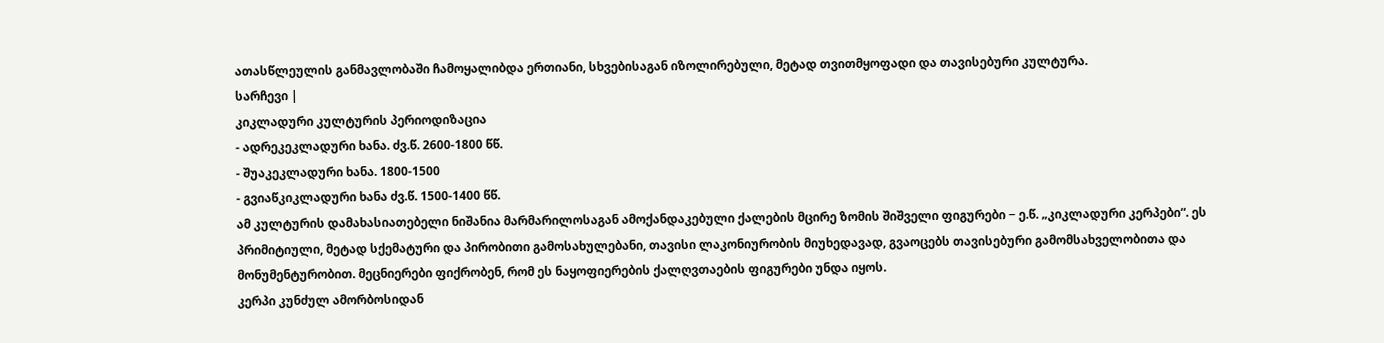ათასწლეულის განმავლობაში ჩამოყალიბდა ერთიანი, სხვებისაგან იზოლირებული, მეტად თვითმყოფადი და თავისებური კულტურა.
სარჩევი |
კიკლადური კულტურის პერიოდიზაცია
- ადრეკეკლადური ხანა. ძვ.წ. 2600-1800 წწ.
- შუაკეკლადური ხანა. 1800-1500
- გვიაწკიკლადური ხანა ძვ.წ. 1500-1400 წწ.
ამ კულტურის დამახასიათებელი ნიშანია მარმარილოსაგან ამოქანდაკებული ქალების მცირე ზომის შიშველი ფიგურები − ე.წ. „კიკლადური კერპები“. ეს პრიმიტიული, მეტად სქემატური და პირობითი გამოსახულებანი, თავისი ლაკონიურობის მიუხედავად, გვაოცებს თავისებური გამომსახველობითა და მონუმენტურობით. მეცნიერები ფიქრობენ, რომ ეს ნაყოფიერების ქალღვთაების ფიგურები უნდა იყოს.
კერპი კუნძულ ამორბოსიდან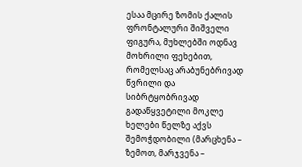ესაა მცირე ზომის ქალის ფრონტალური შიშველი ფიგურა, მუხლებში ოდნავ მოხრილი ფეხებით, რომელსაც არაბუნებრივად წვრილი და სიბრტყობრივად გადაწყვეტილი მოკლე ხელები წელზე აქვს შემოჭდობილი (მარცხენა – ზემოთ, მარჯვენა –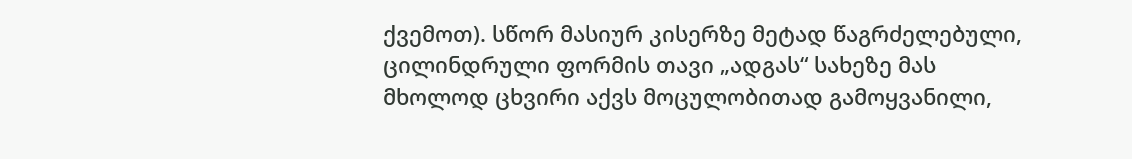ქვემოთ). სწორ მასიურ კისერზე მეტად წაგრძელებული, ცილინდრული ფორმის თავი „ადგას“ სახეზე მას მხოლოდ ცხვირი აქვს მოცულობითად გამოყვანილი,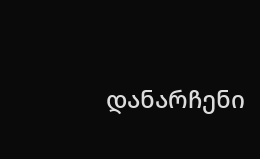დანარჩენი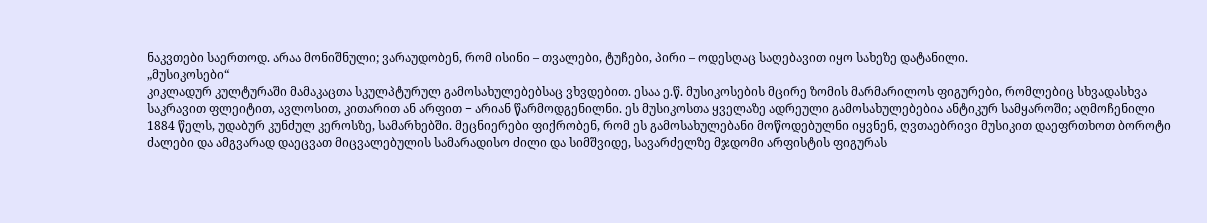ნაკვთები საერთოდ. არაა მონიშნული; ვარაუდობენ, რომ ისინი – თვალები, ტუჩები, პირი – ოდესღაც საღებავით იყო სახეზე დატანილი.
„მუსიკოსები“
კიკლადურ კულტურაში მამაკაცთა სკულპტურულ გამოსახულებებსაც ვხვდებით. ესაა ე.წ. მუსიკოსების მცირე ზომის მარმარილოს ფიგურები, რომლებიც სხვადასხვა საკრავით ფლეიტით, ავლოსით, კითარით ან არფით − არიან წარმოდგენილნი. ეს მუსიკოსთა ყველაზე ადრეული გამოსახულებებია ანტიკურ სამყაროში; აღმოჩენილი 1884 წელს, უდაბურ კუნძულ კეროსზე, სამარხებში. მეცნიერები ფიქრობენ, რომ ეს გამოსახულებანი მოწოდებულნი იყვნენ, ღვთაებრივი მუსიკით დაეფრთხოთ ბოროტი ძალები და ამგვარად დაეცვათ მიცვალებულის სამარადისო ძილი და სიმშვიდე, სავარძელზე მჯდომი არფისტის ფიგურას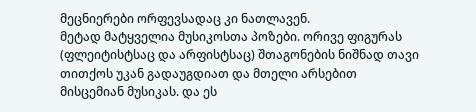მეცნიერები ორფევსადაც კი ნათლავენ.
მეტად მატყველია მუსიკოსთა პოზები. ორივე ფიგურას (ფლეიტისტსაც და არფისტსაც) შთაგონების ნიშნად თავი თითქოს უკან გადაუგდიათ და მთელი არსებით მისცემიან მუსიკას. და ეს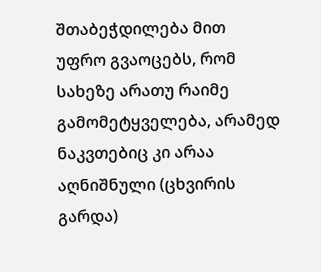შთაბეჭდილება მით უფრო გვაოცებს, რომ სახეზე არათუ რაიმე გამომეტყველება, არამედ ნაკვთებიც კი არაა აღნიშნული (ცხვირის გარდა)